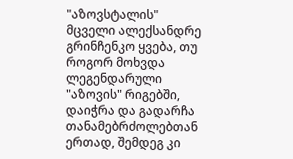"აზოვსტალის" მცველი ალექსანდრე გრინჩენკო ყვება, თუ როგორ მოხვდა ლეგენდარული "აზოვის" რიგებში, დაიჭრა და გადარჩა თანამებრძოლებთან ერთად, შემდეგ კი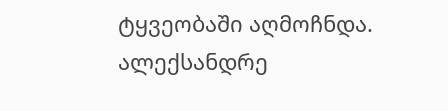ტყვეობაში აღმოჩნდა.
ალექსანდრე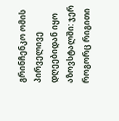გრინჩენკო ომის პირველივე დღეებიდან იყო აზოვსტალში: ჯერ როგორც რიგითი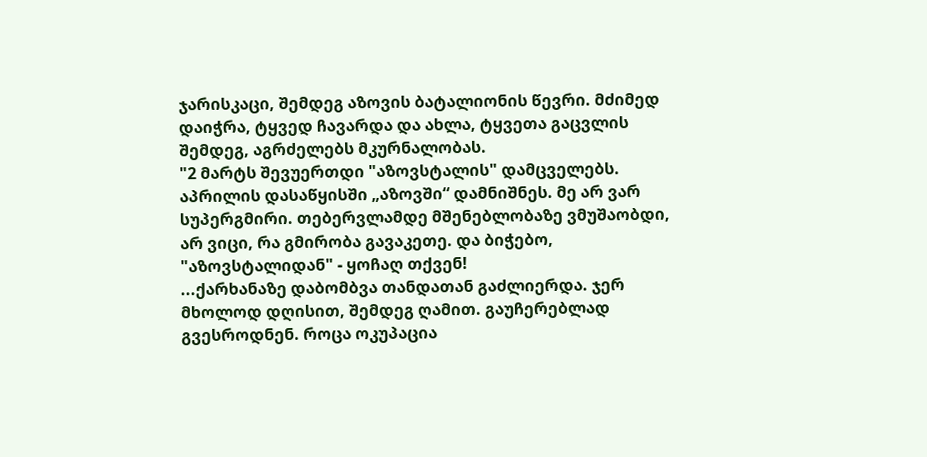ჯარისკაცი, შემდეგ აზოვის ბატალიონის წევრი. მძიმედ დაიჭრა, ტყვედ ჩავარდა და ახლა, ტყვეთა გაცვლის შემდეგ, აგრძელებს მკურნალობას.
"2 მარტს შევუერთდი "აზოვსტალის" დამცველებს. აპრილის დასაწყისში „აზოვში“ დამნიშნეს. მე არ ვარ სუპერგმირი. თებერვლამდე მშენებლობაზე ვმუშაობდი, არ ვიცი, რა გმირობა გავაკეთე. და ბიჭებო, "აზოვსტალიდან" - ყოჩაღ თქვენ!
...ქარხანაზე დაბომბვა თანდათან გაძლიერდა. ჯერ მხოლოდ დღისით, შემდეგ ღამით. გაუჩერებლად გვესროდნენ. როცა ოკუპაცია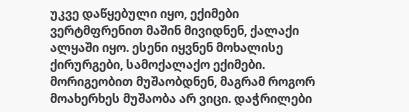უკვე დაწყებული იყო, ექიმები ვერტმფრენით მაშინ მივიდნენ, ქალაქი ალყაში იყო. ესენი იყვნენ მოხალისე ქირურგები, სამოქალაქო ექიმები. მორიგეობით მუშაობდნენ, მაგრამ როგორ მოახერხეს მუშაობა არ ვიცი. დაჭრილები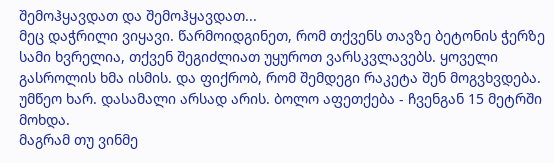შემოჰყავდათ და შემოჰყავდათ...
მეც დაჭრილი ვიყავი. წარმოიდგინეთ, რომ თქვენს თავზე ბეტონის ჭერზე სამი ხვრელია, თქვენ შეგიძლიათ უყუროთ ვარსკვლავებს. ყოველი გასროლის ხმა ისმის. და ფიქრობ, რომ შემდეგი რაკეტა შენ მოგვხვდება. უმწეო ხარ. დასამალი არსად არის. ბოლო აფეთქება - ჩვენგან 15 მეტრში მოხდა.
მაგრამ თუ ვინმე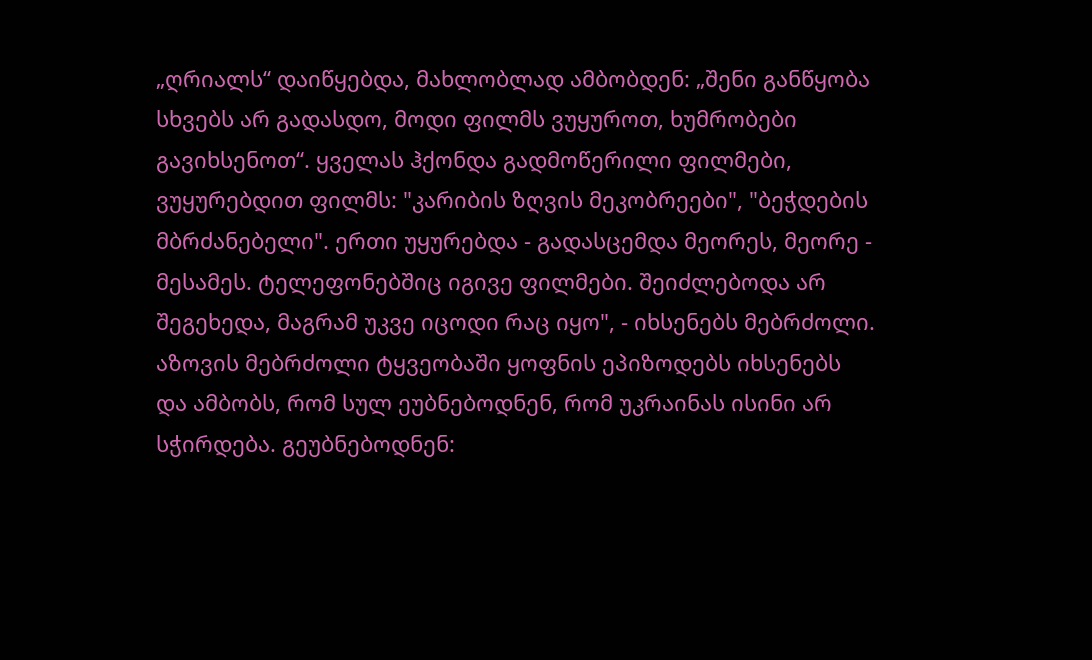„ღრიალს“ დაიწყებდა, მახლობლად ამბობდენ: „შენი განწყობა სხვებს არ გადასდო, მოდი ფილმს ვუყუროთ, ხუმრობები გავიხსენოთ“. ყველას ჰქონდა გადმოწერილი ფილმები, ვუყურებდით ფილმს: "კარიბის ზღვის მეკობრეები", "ბეჭდების მბრძანებელი". ერთი უყურებდა - გადასცემდა მეორეს, მეორე - მესამეს. ტელეფონებშიც იგივე ფილმები. შეიძლებოდა არ შეგეხედა, მაგრამ უკვე იცოდი რაც იყო", - იხსენებს მებრძოლი.
აზოვის მებრძოლი ტყვეობაში ყოფნის ეპიზოდებს იხსენებს და ამბობს, რომ სულ ეუბნებოდნენ, რომ უკრაინას ისინი არ სჭირდება. გეუბნებოდნენ: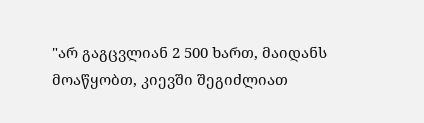"არ გაგცვლიან 2 500 ხართ, მაიდანს მოაწყობთ, კიევში შეგიძლიათ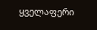ყველაფერი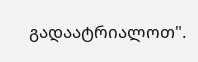გადაატრიალოთ".